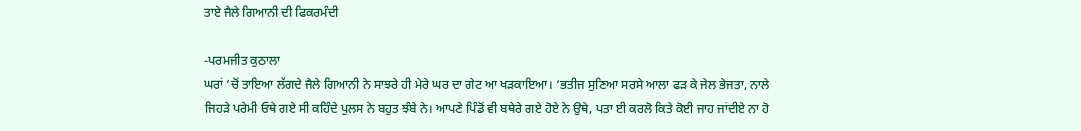ਤਾਏ ਜੈਲੇ ਗਿਆਨੀ ਦੀ ਫਿਕਰਮੰਦੀ

-ਪਰਮਜੀਤ ਕੁਠਾਲਾ
ਘਰਾਂ ‘ਚੋਂ ਤਾਇਆ ਲੱਗਦੇ ਜੈਲੇ ਗਿਆਨੀ ਨੇ ਸਾਝਰੇ ਹੀ ਮੇਰੇ ਘਰ ਦਾ ਗੇਟ ਆ ਖੜਕਾਇਆ। ‘ਭਤੀਜ ਸੁਣਿਆ ਸਰਸੇ ਆਲਾ ਫੜ ਕੇ ਜੇਲ ਭੇਜਤਾ, ਨਾਲੇ ਜਿਹੜੇ ਪਰੇਮੀ ਓਥੇ ਗਏ ਸੀ ਕਹਿੰਦੇ ਪੁਲਸ ਨੇ ਬਹੁਤ ਝੰਬੇ ਨੇ। ਆਪਣੇ ਪਿੰਡੋਂ ਵੀ ਬਥੇਰੇ ਗਏ ਹੋਏ ਨੇ ਉਥੇ, ਪਤਾ ਈ ਕਰਲੋ ਕਿਤੇ ਕੋਈ ਜਾਹ ਜਾਂਦੀਏ ਨਾ ਹੋ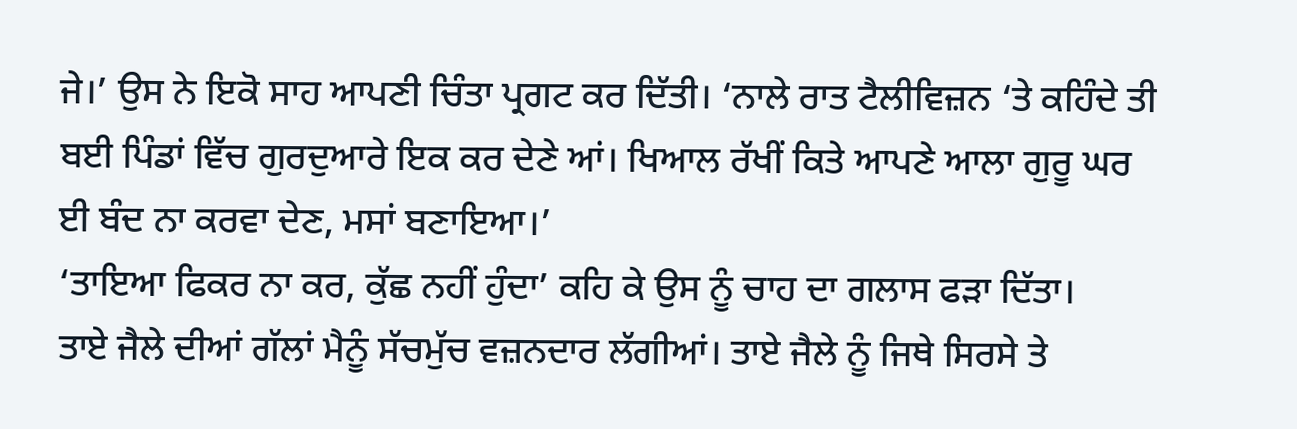ਜੇ।’ ਉਸ ਨੇ ਇਕੋ ਸਾਹ ਆਪਣੀ ਚਿੰਤਾ ਪ੍ਰਗਟ ਕਰ ਦਿੱਤੀ। ‘ਨਾਲੇ ਰਾਤ ਟੈਲੀਵਿਜ਼ਨ ‘ਤੇ ਕਹਿੰਦੇ ਤੀ ਬਈ ਪਿੰਡਾਂ ਵਿੱਚ ਗੁਰਦੁਆਰੇ ਇਕ ਕਰ ਦੇਣੇ ਆਂ। ਖਿਆਲ ਰੱਖੀਂ ਕਿਤੇ ਆਪਣੇ ਆਲਾ ਗੁਰੂ ਘਰ ਈ ਬੰਦ ਨਾ ਕਰਵਾ ਦੇਣ, ਮਸਾਂ ਬਣਾਇਆ।’
‘ਤਾਇਆ ਫਿਕਰ ਨਾ ਕਰ, ਕੁੱਛ ਨਹੀਂ ਹੁੰਦਾ’ ਕਹਿ ਕੇ ਉਸ ਨੂੰ ਚਾਹ ਦਾ ਗਲਾਸ ਫੜਾ ਦਿੱਤਾ।
ਤਾਏ ਜੈਲੇ ਦੀਆਂ ਗੱਲਾਂ ਮੈਨੂੰ ਸੱਚਮੁੱਚ ਵਜ਼ਨਦਾਰ ਲੱਗੀਆਂ। ਤਾਏ ਜੈਲੇ ਨੂੰ ਜਿਥੇ ਸਿਰਸੇ ਤੇ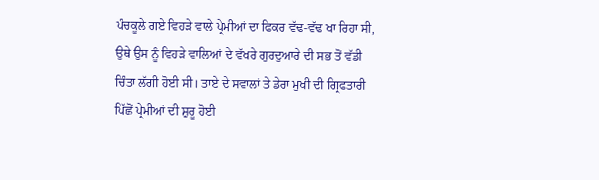ਪੰਚਕੂਲੇ ਗਏ ਵਿਹੜੇ ਵਾਲੇ ਪ੍ਰੇਮੀਆਂ ਦਾ ਫਿਕਰ ਵੱਢ-ਵੱਢ ਖਾ ਰਿਹਾ ਸੀ, ਉਥੇ ਉਸ ਨੂੰ ਵਿਹੜੇ ਵਾਲਿਆਂ ਦੇ ਵੱਖਰੇ ਗੁਰਦੁਆਰੇ ਦੀ ਸਭ ਤੋਂ ਵੱਡੀ ਚਿੰਤਾ ਲੱਗੀ ਹੋਈ ਸੀ। ਤਾਏ ਦੇ ਸਵਾਲਾਂ ਤੇ ਡੇਰਾ ਮੁਖੀ ਦੀ ਗ੍ਰਿਫਤਾਰੀ ਪਿੱਛੋਂ ਪ੍ਰੇਮੀਆਂ ਦੀ ਸ਼ੁਰੂ ਹੋਈ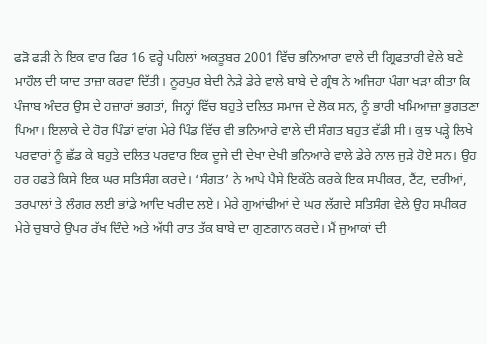ਫੜੋ ਫੜੀ ਨੇ ਇਕ ਵਾਰ ਫਿਰ 16 ਵਰ੍ਹੇ ਪਹਿਲਾਂ ਅਕਤੂਬਰ 2001 ਵਿੱਚ ਭਨਿਆਰਾ ਵਾਲੇ ਦੀ ਗ੍ਰਿਫਤਾਰੀ ਵੇਲੇ ਬਣੇ ਮਾਹੌਲ ਦੀ ਯਾਦ ਤਾਜ਼ਾ ਕਰਵਾ ਦਿੱਤੀ। ਨੂਰਪੁਰ ਬੇਦੀ ਨੇੜੇ ਡੇਰੇ ਵਾਲੇ ਬਾਬੇ ਦੇ ਗ੍ਰੰਥ ਨੇ ਅਜਿਹਾ ਪੰਗਾ ਖੜਾ ਕੀਤਾ ਕਿ ਪੰਜਾਬ ਅੰਦਰ ਉਸ ਦੇ ਹਜ਼ਾਰਾਂ ਭਗਤਾਂ, ਜਿਨ੍ਹਾਂ ਵਿੱਚ ਬਹੁਤੇ ਦਲਿਤ ਸਮਾਜ ਦੇ ਲੋਕ ਸਨ, ਨੂੰ ਭਾਰੀ ਖਮਿਆਜ਼ਾ ਭੁਗਤਣਾ ਪਿਆ। ਇਲਾਕੇ ਦੇ ਹੋਰ ਪਿੰਡਾਂ ਵਾਂਗ ਮੇਰੇ ਪਿੰਡ ਵਿੱਚ ਵੀ ਭਨਿਆਰੇ ਵਾਲੇ ਦੀ ਸੰਗਤ ਬਹੁਤ ਵੱਡੀ ਸੀ। ਕੁਝ ਪੜ੍ਹੇ ਲਿਖੇ ਪਰਵਾਰਾਂ ਨੂੰ ਛੱਡ ਕੇ ਬਹੁਤੇ ਦਲਿਤ ਪਰਵਾਰ ਇਕ ਦੂਜੇ ਦੀ ਦੇਖਾ ਦੇਖੀ ਭਨਿਆਰੇ ਵਾਲੇ ਡੇਰੇ ਨਾਲ ਜੁੜੇ ਹੋਏ ਸਨ। ਉਹ ਹਰ ਹਫਤੇ ਕਿਸੇ ਇਕ ਘਰ ਸਤਿਸੰਗ ਕਰਦੇ। ‘ਸੰਗਤ’ ਨੇ ਆਪੇ ਪੈਸੇ ਇਕੱਠੇ ਕਰਕੇ ਇਕ ਸਪੀਕਰ, ਟੈਂਟ, ਦਰੀਆਂ, ਤਰਪਾਲਾਂ ਤੇ ਲੰਗਰ ਲਈ ਭਾਂਡੇ ਆਦਿ ਖਰੀਦ ਲਏ। ਮੇਰੇ ਗੁਆਂਢੀਆਂ ਦੇ ਘਰ ਲੱਗਦੇ ਸਤਿਸੰਗ ਵੇਲੇ ਉਹ ਸਪੀਕਰ ਮੇਰੇ ਚੁਬਾਰੇ ਉਪਰ ਰੱਖ ਦਿੰਦੇ ਅਤੇ ਅੱਧੀ ਰਾਤ ਤੱਕ ਬਾਬੇ ਦਾ ਗੁਣਗਾਨ ਕਰਦੇ। ਮੈਂ ਜੁਆਕਾਂ ਦੀ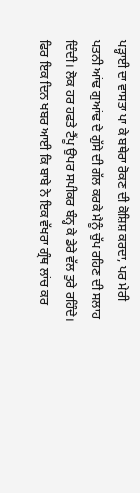ਪੜ੍ਹਾਈ ਦਾ ਵਾਸਤਾ ਪਾ ਕੇ ਬਥੇਰਾ ਰੋਕਣ ਦੀ ਕੋਸ਼ਿਸ਼ ਕਰਦਾ, ਪਰ ਮੇਰੀ ਪਤਨੀ ਆਂਢ ਗੁਆਂਢ ਦੇ ਗੁੱਸੇ ਦੀ ਗੱਲ ਕਰਕੇ ਮੈਨੂੰ ਚੁੱਪ ਰਹਿਣ ਦੀ ਸਲਾਹ ਦਿੰਦੀ। ਲੋਕ ਹਰ ਹਫਤੇ ਟੈਂਪੂ ਉਪਰ ਸਪੀਕਰ ਬੰਨ੍ਹ ਕੇ ਡੇਰੇ ਵੱਲ ਤੁਰੇ ਰਹਿੰਦੇ।
ਫਿਰ ਇਕ ਦਿਨ ਖਬਰ ਆਈ ਕਿ ਬਾਬੇ ਨੇ ਇਕ ਵੱਖਰਾ ਗ੍ਰੰਥ ਲਾਂਚ ਕਰ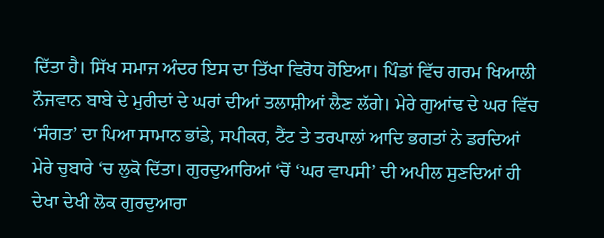ਦਿੱਤਾ ਹੈ। ਸਿੱਖ ਸਮਾਜ ਅੰਦਰ ਇਸ ਦਾ ਤਿੱਖਾ ਵਿਰੋਧ ਹੋਇਆ। ਪਿੰਡਾਂ ਵਿੱਚ ਗਰਮ ਖਿਆਲੀ ਨੌਜਵਾਨ ਬਾਬੇ ਦੇ ਮੁਰੀਦਾਂ ਦੇ ਘਰਾਂ ਦੀਆਂ ਤਲਾਸ਼ੀਆਂ ਲੈਣ ਲੱਗੇ। ਮੇਰੇ ਗੁਆਂਢ ਦੇ ਘਰ ਵਿੱਚ ‘ਸੰਗਤ’ ਦਾ ਪਿਆ ਸਾਮਾਨ ਭਾਂਡੇ, ਸਪੀਕਰ, ਟੈਂਟ ਤੇ ਤਰਪਾਲਾਂ ਆਦਿ ਭਗਤਾਂ ਨੇ ਡਰਦਿਆਂ ਮੇਰੇ ਚੁਬਾਰੇ ‘ਚ ਲੁਕੋ ਦਿੱਤਾ। ਗੁਰਦੁਆਰਿਆਂ ‘ਚੋਂ ‘ਘਰ ਵਾਪਸੀ’ ਦੀ ਅਪੀਲ ਸੁਣਦਿਆਂ ਹੀ ਦੇਖਾ ਦੇਖੀ ਲੋਕ ਗੁਰਦੁਆਰਾ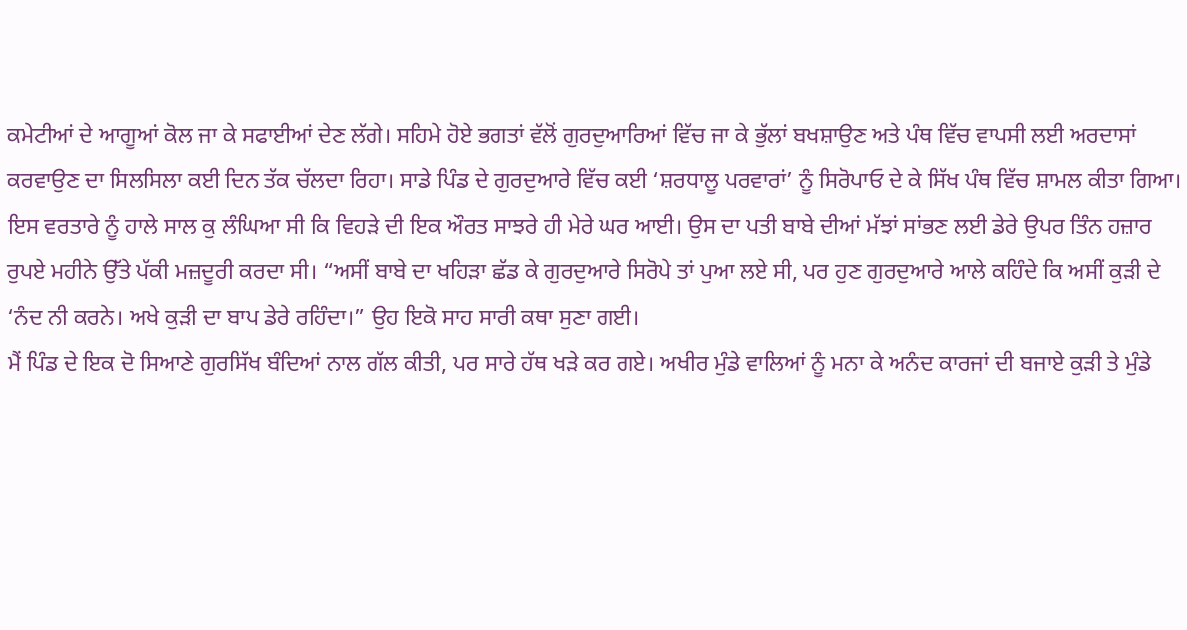ਕਮੇਟੀਆਂ ਦੇ ਆਗੂਆਂ ਕੋਲ ਜਾ ਕੇ ਸਫਾਈਆਂ ਦੇਣ ਲੱਗੇ। ਸਹਿਮੇ ਹੋਏ ਭਗਤਾਂ ਵੱਲੋਂ ਗੁਰਦੁਆਰਿਆਂ ਵਿੱਚ ਜਾ ਕੇ ਭੁੱਲਾਂ ਬਖਸ਼ਾਉਣ ਅਤੇ ਪੰਥ ਵਿੱਚ ਵਾਪਸੀ ਲਈ ਅਰਦਾਸਾਂ ਕਰਵਾਉਣ ਦਾ ਸਿਲਸਿਲਾ ਕਈ ਦਿਨ ਤੱਕ ਚੱਲਦਾ ਰਿਹਾ। ਸਾਡੇ ਪਿੰਡ ਦੇ ਗੁਰਦੁਆਰੇ ਵਿੱਚ ਕਈ ‘ਸ਼ਰਧਾਲੂ ਪਰਵਾਰਾਂ’ ਨੂੰ ਸਿਰੋਪਾਓ ਦੇ ਕੇ ਸਿੱਖ ਪੰਥ ਵਿੱਚ ਸ਼ਾਮਲ ਕੀਤਾ ਗਿਆ।
ਇਸ ਵਰਤਾਰੇ ਨੂੰ ਹਾਲੇ ਸਾਲ ਕੁ ਲੰਘਿਆ ਸੀ ਕਿ ਵਿਹੜੇ ਦੀ ਇਕ ਔਰਤ ਸਾਝਰੇ ਹੀ ਮੇਰੇ ਘਰ ਆਈ। ਉਸ ਦਾ ਪਤੀ ਬਾਬੇ ਦੀਆਂ ਮੱਝਾਂ ਸਾਂਭਣ ਲਈ ਡੇਰੇ ਉਪਰ ਤਿੰਨ ਹਜ਼ਾਰ ਰੁਪਏ ਮਹੀਨੇ ਉੱਤੇ ਪੱਕੀ ਮਜ਼ਦੂਰੀ ਕਰਦਾ ਸੀ। “ਅਸੀਂ ਬਾਬੇ ਦਾ ਖਹਿੜਾ ਛੱਡ ਕੇ ਗੁਰਦੁਆਰੇ ਸਿਰੋਪੇ ਤਾਂ ਪੁਆ ਲਏ ਸੀ, ਪਰ ਹੁਣ ਗੁਰਦੁਆਰੇ ਆਲੇ ਕਹਿੰਦੇ ਕਿ ਅਸੀਂ ਕੁੜੀ ਦੇ ‘ਨੰਦ ਨੀ ਕਰਨੇ। ਅਖੇ ਕੁੜੀ ਦਾ ਬਾਪ ਡੇਰੇ ਰਹਿੰਦਾ।” ਉਹ ਇਕੋ ਸਾਹ ਸਾਰੀ ਕਥਾ ਸੁਣਾ ਗਈ।
ਮੈਂ ਪਿੰਡ ਦੇ ਇਕ ਦੋ ਸਿਆਣੇ ਗੁਰਸਿੱਖ ਬੰਦਿਆਂ ਨਾਲ ਗੱਲ ਕੀਤੀ, ਪਰ ਸਾਰੇ ਹੱਥ ਖੜੇ ਕਰ ਗਏ। ਅਖੀਰ ਮੁੰਡੇ ਵਾਲਿਆਂ ਨੂੰ ਮਨਾ ਕੇ ਅਨੰਦ ਕਾਰਜਾਂ ਦੀ ਬਜਾਏ ਕੁੜੀ ਤੇ ਮੁੰਡੇ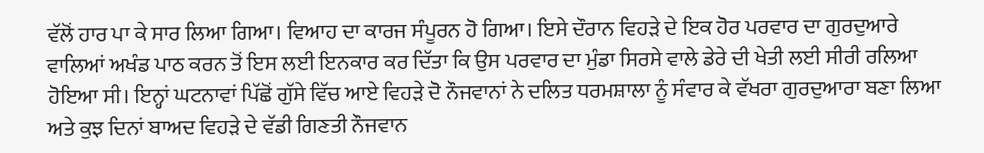ਵੱਲੋਂ ਹਾਰ ਪਾ ਕੇ ਸਾਰ ਲਿਆ ਗਿਆ। ਵਿਆਹ ਦਾ ਕਾਰਜ ਸੰਪੂਰਨ ਹੋ ਗਿਆ। ਇਸੇ ਦੌਰਾਨ ਵਿਹੜੇ ਦੇ ਇਕ ਹੋਰ ਪਰਵਾਰ ਦਾ ਗੁਰਦੁਆਰੇ ਵਾਲਿਆਂ ਅਖੰਡ ਪਾਠ ਕਰਨ ਤੋਂ ਇਸ ਲਈ ਇਨਕਾਰ ਕਰ ਦਿੱਤਾ ਕਿ ਉਸ ਪਰਵਾਰ ਦਾ ਮੁੰਡਾ ਸਿਰਸੇ ਵਾਲੇ ਡੇਰੇ ਦੀ ਖੇਤੀ ਲਈ ਸੀਰੀ ਰਲਿਆ ਹੋਇਆ ਸੀ। ਇਨ੍ਹਾਂ ਘਟਨਾਵਾਂ ਪਿੱਛੋਂ ਗੁੱਸੇ ਵਿੱਚ ਆਏ ਵਿਹੜੇ ਦੋ ਨੌਜਵਾਨਾਂ ਨੇ ਦਲਿਤ ਧਰਮਸ਼ਾਲਾ ਨੂੰ ਸੰਵਾਰ ਕੇ ਵੱਖਰਾ ਗੁਰਦੁਆਰਾ ਬਣਾ ਲਿਆ ਅਤੇ ਕੁਝ ਦਿਨਾਂ ਬਾਅਦ ਵਿਹੜੇ ਦੇ ਵੱਡੀ ਗਿਣਤੀ ਨੌਜਵਾਨ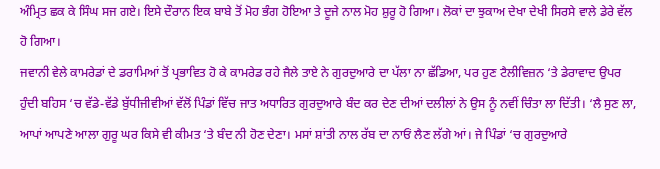ਅੰਮ੍ਰਿਤ ਛਕ ਕੇ ਸਿੰਘ ਸਜ ਗਏ। ਇਸੇ ਦੌਰਾਨ ਇਕ ਬਾਬੇ ਤੋਂ ਮੋਹ ਭੰਗ ਹੋਇਆ ਤੇ ਦੂਜੇ ਨਾਲ ਮੋਹ ਸ਼ੁਰੂ ਹੋ ਗਿਆ। ਲੋਕਾਂ ਦਾ ਝੁਕਾਅ ਦੇਖਾ ਦੇਖੀ ਸਿਰਸੇ ਵਾਲੇ ਡੇਰੇ ਵੱਲ ਹੋ ਗਿਆ।
ਜਵਾਨੀ ਵੇਲੇ ਕਾਮਰੇਡਾਂ ਦੇ ਡਰਾਮਿਆਂ ਤੋਂ ਪ੍ਰਭਾਵਿਤ ਹੋ ਕੇ ਕਾਮਰੇਡ ਰਹੇ ਜੈਲੇ ਤਾਏ ਨੇ ਗੁਰਦੁਆਰੇ ਦਾ ਪੱਲਾ ਨਾ ਛੱਡਿਆ, ਪਰ ਹੁਣ ਟੈਲੀਵਿਜ਼ਨ ‘ਤੇ ਡੇਰਾਵਾਦ ਉਪਰ ਹੁੰਦੀ ਬਹਿਸ ‘ਚ ਵੱਡੇ-ਵੱਡੇ ਬੁੱਧੀਜੀਵੀਆਂ ਵੱਲੋਂ ਪਿੰਡਾਂ ਵਿੱਚ ਜਾਤ ਅਧਾਰਿਤ ਗੁਰਦੁਆਰੇ ਬੰਦ ਕਰ ਦੇਣ ਦੀਆਂ ਦਲੀਲਾਂ ਨੇ ਉਸ ਨੂੰ ਨਵੀਂ ਚਿੰਤਾ ਲਾ ਦਿੱਤੀ। ‘ਲੈ ਸੁਣ ਲਾ, ਆਪਾਂ ਆਪਣੇ ਆਲਾ ਗੁਰੂ ਘਰ ਕਿਸੇ ਵੀ ਕੀਮਤ ‘ਤੇ ਬੰਦ ਨੀ ਹੋਣ ਦੇਣਾ। ਮਸਾਂ ਸ਼ਾਂਤੀ ਨਾਲ ਰੱਬ ਦਾ ਨਾਓਂ ਲੈਣ ਲੱਗੇ ਆਂ। ਜੇ ਪਿੰਡਾਂ ‘ਚ ਗੁਰਦੁਆਰੇ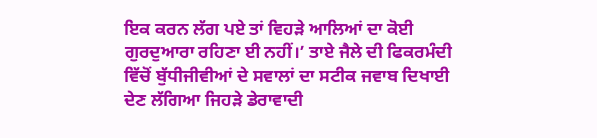ਇਕ ਕਰਨ ਲੱਗ ਪਏ ਤਾਂ ਵਿਹੜੇ ਆਲਿਆਂ ਦਾ ਕੋਈ ਗੁਰਦੁਆਰਾ ਰਹਿਣਾ ਈ ਨਹੀਂ।’ ਤਾਏ ਜੈਲੇ ਦੀ ਫਿਕਰਮੰਦੀ ਵਿੱਚੋਂ ਬੁੱਧੀਜੀਵੀਆਂ ਦੇ ਸਵਾਲਾਂ ਦਾ ਸਟੀਕ ਜਵਾਬ ਦਿਖਾਈ ਦੇਣ ਲੱਗਿਆ ਜਿਹੜੇ ਡੇਰਾਵਾਦੀ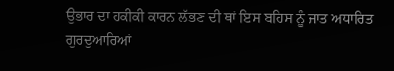ਉਭਾਰ ਦਾ ਹਕੀਕੀ ਕਾਰਨ ਲੱਭਣ ਦੀ ਥਾਂ ਇਸ ਬਹਿਸ ਨੂੰ ਜਾਤ ਅਧਾਰਿਤ ਗੁਰਦੁਆਰਿਆਂ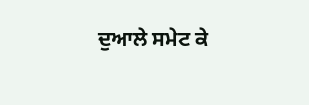ਦੁਆਲੇ ਸਮੇਟ ਕੇ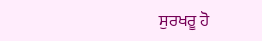ਸੁਰਖਰੂ ਹੋ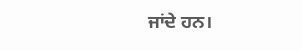ਜਾਂਦੇ ਹਨ।